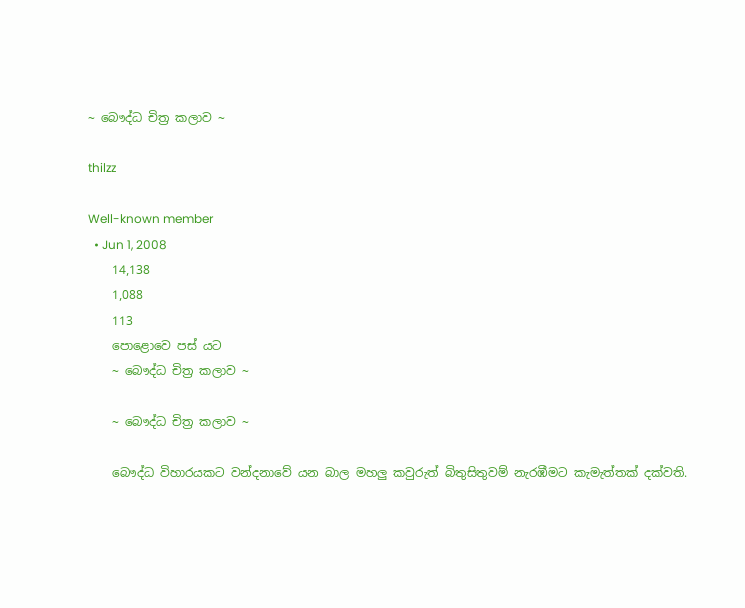~ බෞද්ධ චිත්‍ර කලාව ~

thilzz

Well-known member
  • Jun 1, 2008
    14,138
    1,088
    113
    පොළොවෙ පස් යට
    ~ බෞද්ධ චිත්‍ර කලාව ~

    ~ බෞද්ධ චිත්‍ර කලාව ~

    බෞද්ධ විහාරයකට වන්දනාවේ යන බාල මහලු කවුරුත් බිතුසිතුවම් නැරඹීමට කැමැත්තක් දක්වති.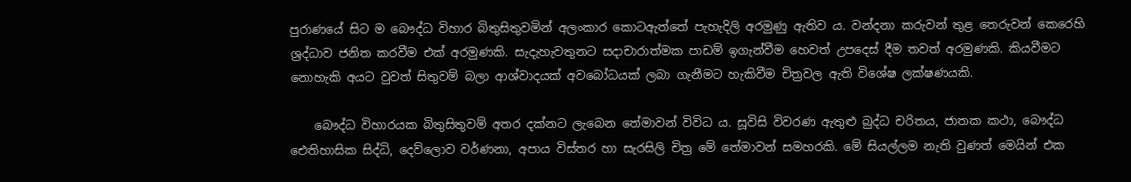පුරාණයේ සිට ම බෞද්ධ විහාර බිතුසිතුවමින් අලංකාර කොටඇත්තේ පැහැදිලි අරමුණු ඇතිව ය. වන්දනා කරුවන් තුළ තෙරුවන් කෙරෙහි ශ්‍රද්ධාව ජනිත කරවීම එක් අරමුණකි. සැදැහැවතුනට සදාචාරාත්මක පාඩම් ඉගැන්වීම හෙවත් උපදෙස් දීම තවත් අරමුණකි. කියවීමට නොහැකි අයට වුවත් සිතුවම් බලා ආශ්වාදයක් අවබෝධයක් ලබා ගැනීමට හැකිවීම චිත්‍රවල ඇති විශේෂ ලක්ෂණයකි.

    බෞද්ධ විහාරයක බිතුසිතුවම් අතර දක්නට ලැබෙන තේමාවන් විවිධ ය. සූවිසි විවරණ ඇතුළු බුද්ධ චරිතය, ජාතක කථා, බෞද්ධ ඓතිහාසික සිද්ධි, දෙව්ලොව වර්ණනා, අපාය විස්තර හා සැරසිලි චිත්‍ර මේ තේමාවන් සමහරකි. මේ සියල්ලම නැති වුණත් මෙයින් එක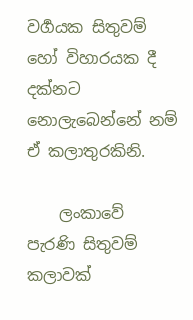වර්‍ගයක සිතුවම් හෝ විහාරයක දී දක්නට නොලැබෙන්නේ නම් ඒ කලාතුරකිනි.

    ලංකාවේ පැරණි සිතුවම් කලාවක්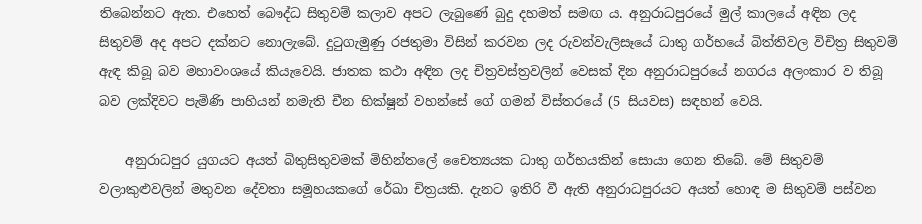තිබෙන්නට ඇත. එහෙත් බෞද්ධ සිතුවම් කලාව අපට ලැබුණේ බුදු දහමත් සමඟ ය. අනුරාධපුරයේ මුල් කාලයේ අඳින ලද සිතුවම් අද අපට දක්නට නොලැබේ. දුටුගැමුණු රජතුමා විසින් කරවන ලද රුවන්වැලිසෑයේ ධාතු ගර්භයේ බිත්තිවල විචිත්‍ර සිතුවම් ඇඳ කිබූ බව මහාවංශයේ කියැවෙයි. ජාතක කථා අඳින ලද චිත්‍රවස්ත්‍රවලින් වෙසක් දින අනුරාධපුරයේ නගරය අලංකාර ව තිබූ බව ලක්දිවට පැමිණි පාහියන් නමැති චීන භික්ෂූන් වහන්සේ ගේ ගමන් විස්තරයේ (5 සියවස) සඳහන් වෙයි.

    අනුරාධපුර යුගයට අයත් බිතුසිතුවමක් මිහින්තලේ චෛත්‍යයක ධාතු ගර්භයකින් සොයා ගෙන තිබේ. මේ සිතුවම් වලාකුළුවලින් මතුවන දේවතා සමූහයකගේ රේඛා චිත්‍රයකි. දැනට ඉතිරි වී ඇති අනුරාධපුරයට අයත් හොඳ ම සිතුවම් පස්වන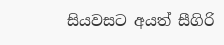සියවසට අයත් සීගිරි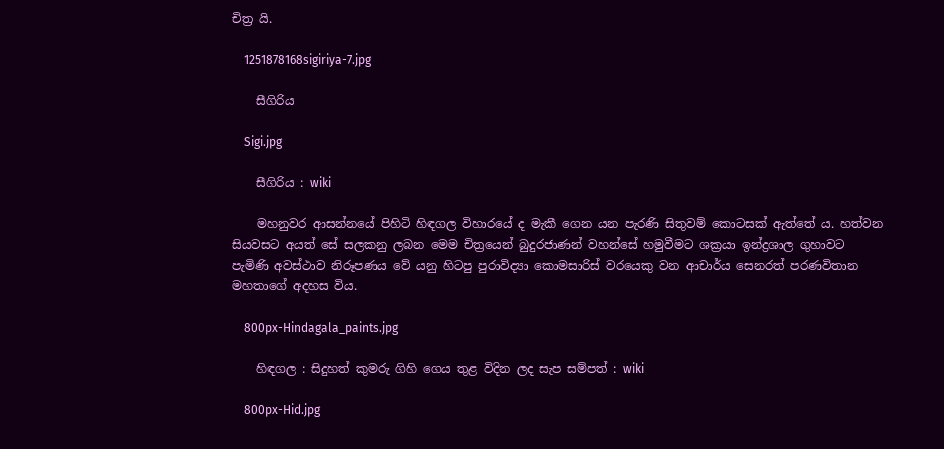චිත්‍ර යි.

    1251878168sigiriya-7.jpg

    සීගිරිය

    Sigi.jpg

    සීගිරිය : wiki

    මහනුවර ආසන්නයේ පිහිටි හිඳගල විහාරයේ ද මැකී ගෙන යන පැරණි සිතුවම් කොටසක් ඇත්තේ ය. හත්වන සියවසට අයත් සේ සලකනු ලබන මෙම චිත්‍රයෙන් බුදුරජාණන් වහන්සේ හමුවීමට ශක්‍රයා ඉන්ද්‍රශාල ගුහාවට පැමිණි අවස්ථාව නිරූපණය වේ යනු හිටපු පුරාවිද්‍යා කොමසාරිස් වරයෙකු වන ආචාර්ය සෙනරත් පරණවිතාන මහතාගේ අදහස විය.

    800px-Hindagala_paints.jpg

    හිඳගල : සිදුහත් කුමරු ගිහි ගෙය තුළ විදින ලද සැප සම්පත් : wiki

    800px-Hid.jpg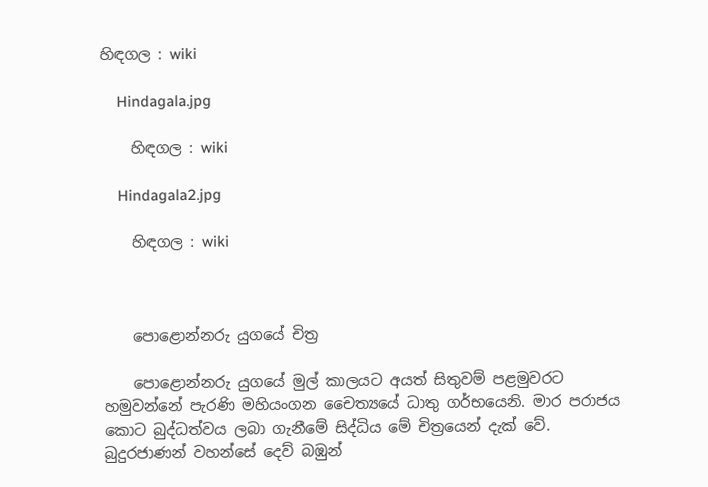හිඳගල : wiki

    Hindagala.jpg

    හිඳගල : wiki

    Hindagala2.jpg

    හිඳගල : wiki



    පොළොන්නරු යුගයේ චිත්‍ර

    පොළොන්නරු යුගයේ මුල් කාලයට අයත් සිතුවම් පළමුවරට හමුවන්නේ පැරණි මහියංගන චෛත්‍යයේ ධාතු ගර්භයෙනි. මාර පරාජය කොට බුද්ධත්වය ලබා ගැනීමේ සිද්ධිය මේ චිත්‍රයෙන් දැක් වේ. බුදුරජාණන් වහන්සේ දෙව් බඹුන්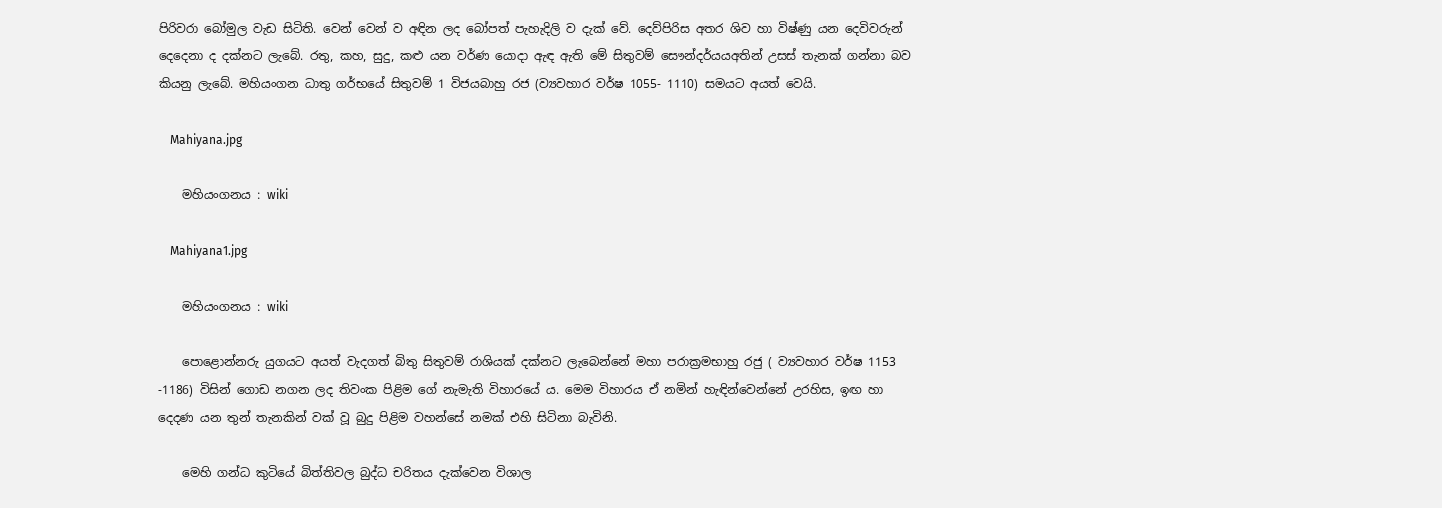පිරිවරා බෝමුල වැඩ සිටිති. වෙන් වෙන් ව අඳින ලද බෝපත් පැහැදිලි ව දැක් වේ. දෙව්පිරිස අතර ශිව හා විෂ්ණු යන දෙවිවරුන් දෙදෙනා ද දක්නට ලැබේ. රතු, කහ, සුදු, කළු යන වර්ණ යොදා ඇඳ ඇති මේ සිතුවම් සෞන්දර්යයඅතින් උසස් තැනක් ගන්නා බව කියනු ලැබේ. මහියංගන ධාතු ගර්භයේ සිතුවම් 1 විජයබාහු රජ (ව්‍යවහාර වර්ෂ 1055- 1110) සමයට අයත් වෙයි.

    Mahiyana.jpg

    මහියංගනය : wiki

    Mahiyana1.jpg

    මහියංගනය : wiki

    පොළොන්නරු යුගයට අයත් වැදගත් බිතු සිතුවම් රාශියක් දක්නට ලැබෙන්නේ මහා පරාක්‍රමභාහු රජු ( ව්‍යවහාර වර්ෂ 1153 -1186) විසින් ගොඩ නගන ලද තිවංක පිළිම ගේ නැමැති විහාරයේ ය. මෙම විහාරය ඒ නමින් හැඳින්වෙන්නේ උරහිස, ඉඟ හා දෙදණ යන තුන් තැනකින් වක් වූ බුදු පිළිම වහන්සේ නමක් එහි සිටිනා බැවිනි.

    මෙහි ගන්ධ කුටියේ බිත්තිවල බුද්ධ චරිතය දැක්වෙන විශාල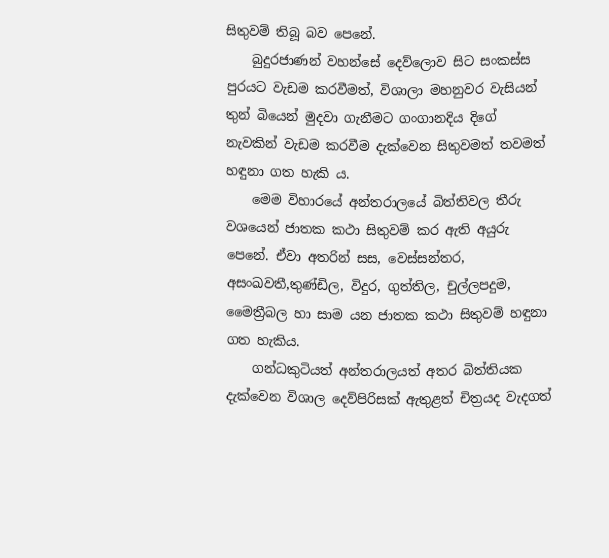සිතුවම් තිබූ බව පෙනේ.
    බුදුරජාණන් වහන්සේ දෙව්ලොව සිට සංකස්ස පුරයට වැඩම කරවීමත්, විශාලා මහනුවර වැසියන් තුන් බියෙන් මුදවා ගැනීමට ගංගානදිය දිගේ නැවකින් වැඩම කරවීම දැක්වෙන සිතුවමත් තවමත් හඳුනා ගත හැකි ය.
    මෙම විහාරයේ අන්තරාලයේ බිත්තිවල තීරු වශයෙන් ජාතක කථා සිතුවම් කර ඇති අයුරු පෙනේ. ඒවා අතරින් සස, වෙස්සන්තර, අසංඛවතී,තුණ්ඩිල, විදුර, ගුත්තිල, චුල්ලපදුම, මෛත්‍රීබල හා සාම යන ජාතක කථා සිතුවම් හඳුනා ගත හැකිය.
    ගන්ධකුටියත් අන්තරාලයත් අතර බිත්තියක දැක්වෙන විශාල දෙව්පිරිසක් ඇතුළත් චිත්‍රයද වැදගත්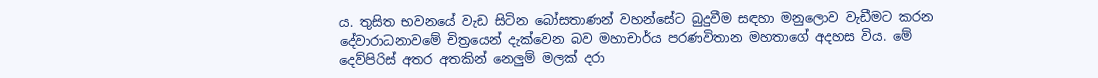ය. තුසිත භවනයේ වැඩ සිටින බෝසතාණන් වහන්සේට බුදුවීම සඳහා මනුලොව වැඩීමට කරන දේවාරාධනාවමේ චිත්‍රයෙන් දැක්වෙන බව මහාචාර්ය පරණවිතාන මහතාගේ අදහස විය. මේ දෙව්පිරිස් අතර අතකින් නෙලුම් මලක් දරා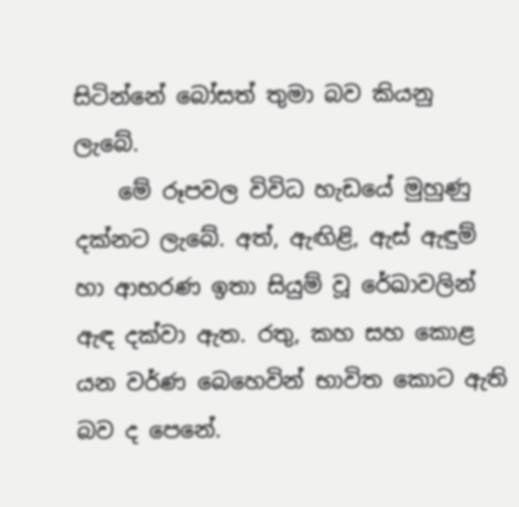සිටින්නේ බෝසත් තුමා බව කියනු ලැබේ.
    මේ රූපවල විවිධ හැඩයේ මුහුණු දක්නට ලැබේ. අත්, ඇඟිළි, ඇස් ඇඳුම් හා ආභරණ ඉතා සියුම් වූ රේඛාවලින් ඇඳ දක්වා ඇත. රතු, කහ සහ කොළ යන වර්ණ බෙහෙවින් භාවිත කොට ඇති බව ද පෙනේ.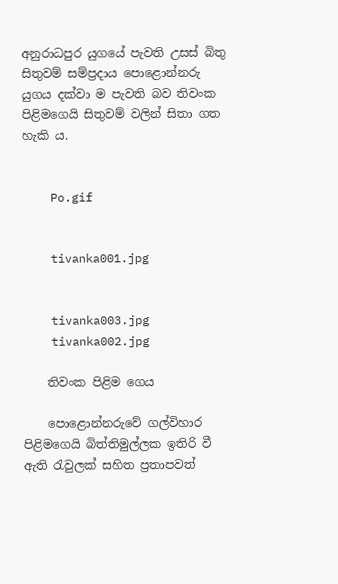අනුරාධපුර යුගයේ පැවති උසස් බිතු සිතුවම් සම්ප්‍රදාය පොළොන්නරු යුගය දක්වා ම පැවති බව තිවංක පිළිමගෙයි සිතුවම් වලින් සිතා ගත හැකි ය.


    Po.gif


    tivanka001.jpg


    tivanka003.jpg
    tivanka002.jpg

    තිවංක පිළිම ගෙය

    පොළොන්නරුවේ ගල්විහාර පිළිමගෙයි බිත්තිමුල්ලක ඉතිරි වී ඇති රැවුලක් සහිත ප්‍රතාපවත්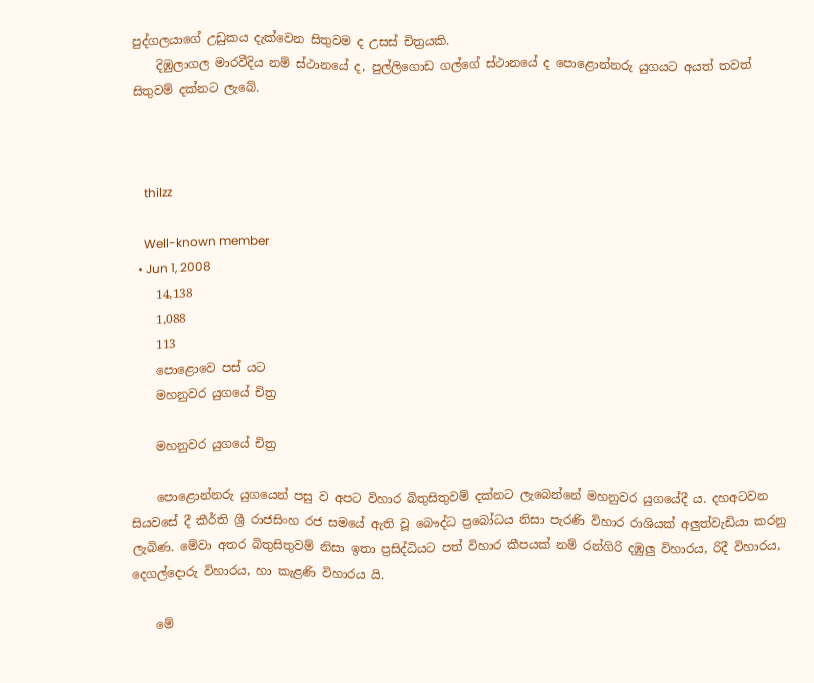පුද්ගලයාගේ උඩුකය දැක්වෙන සිතුවම ද උසස් චිත්‍රයකි.
    දිඹුලාගල මාරවීදිය නම් ස්ථානයේ ද, පුල්ලිගොඩ ගල්ගේ ස්ථානයේ ද පොළොන්නරු යුගයට අයත් තවත් සිතුවම් දක්නට ලැබේ.



    thilzz

    Well-known member
  • Jun 1, 2008
    14,138
    1,088
    113
    පොළොවෙ පස් යට
    මහනුවර යුගයේ චිත්‍ර

    මහනුවර යුගයේ චිත්‍ර

    පොළොන්නරු යුගයෙන් පසු ව අපට විහාර බිතුසිතුවම් දක්නට ලැබෙන්නේ මහනුවර යුගයේදී ය. දහඅටවන සියවසේ දී කීර්ති ශ්‍රී රාජසිංහ රජ සමයේ ඇති වූ බෞද්ධ ප්‍රබෝධය නිසා පැරණි විහාර රාශියක් අලුත්වැඩියා කරනු ලැබිණ. මේවා අතර බිතුසිතුවම් නිසා ඉතා ප්‍රසිද්ධියට පත් විහාර කීපයක් නම් රන්ගිරි දඹුලු විහාරය, රිදී විහාරය, දෙගල්දොරු විහාරය, හා කැළණි විහාරය යි.

    මේ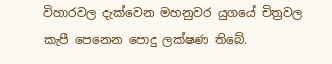විහාරවල දැක්වෙන මහනුවර යුගයේ චිත්‍රවල කැපී පෙනෙන පොදු ලක්ෂණ තිබේ.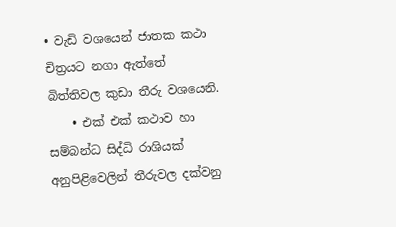• වැඩි වශයෙන් ජාතක කථා චිත්‍රයට නගා ඇත්තේ බිත්තිවල කුඩා තීරු වශයෙනි.
    • එක් එක් කථාව හා සම්බන්ධ සිද්ධි රාශියක් අනුපිළිවෙලින් තීරුවල දක්වනු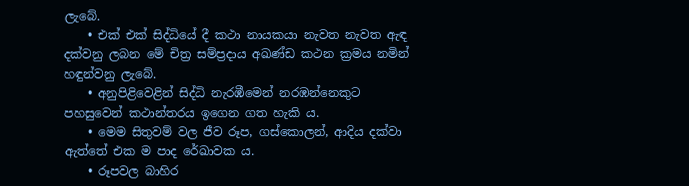ලැබේ.
    • එක් එක් සිද්ධියේ දී කථා නායකයා නැවත නැවත ඇඳ දක්වනු ලබන මේ චිත්‍ර සම්ප්‍රදාය අඛණ්ඩ කථන ක්‍රමය නමින් හඳුන්වනු ලැබේ.
    • අනුපිළිවෙළින් සිද්ධි නැරඹීමෙන් නරඹන්නෙකුට පහසුවෙන් කථාන්තරය ඉගෙන ගත හැකි ය.
    • මෙම සිතුවම් වල ජීව රූප, ගස්කොලන්, ආදිය දක්වා ඇත්තේ එක ම පාද රේඛාවක ය.
    • රූපවල බාහිර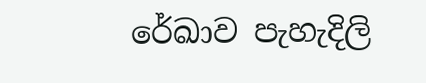රේඛාව පැහැදිලි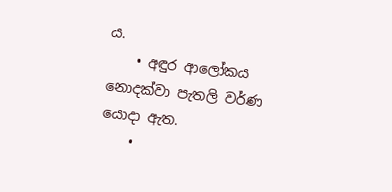ය.
    • අඳුර ආලෝකය නොදක්වා පැතලි වර්ණ යොදා ඇත.
    •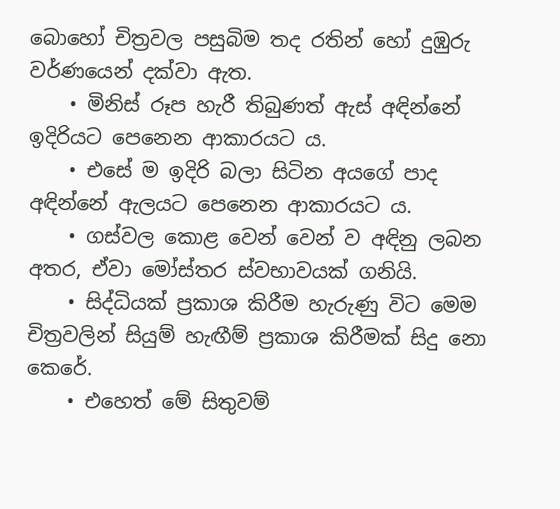බොහෝ චිත්‍රවල පසුබිම තද රතින් හෝ දුඹුරු වර්ණයෙන් දක්වා ඇත.
    • මිනිස් රූප හැරී තිබුණත් ඇස් අඳින්නේ ඉදිරියට පෙනෙන ආකාරයට ය.
    • එසේ ම ඉදිරි බලා සිටින අයගේ පාද අඳින්නේ ඇලයට පෙනෙන ආකාරයට ය.
    • ගස්වල කොළ වෙන්‍ වෙන් ව අඳිනු ලබන අතර, ඒවා මෝස්තර ස්වභාවයක් ගනියි.
    • සිද්ධියක් ප්‍රකාශ කිරීම හැරුණු විට මෙම චිත්‍රවලින් සියුම් හැඟීම් ප්‍රකාශ කිරීමක් සිදු නො‍ කෙරේ.
    • එහෙත් මේ සිතුවම්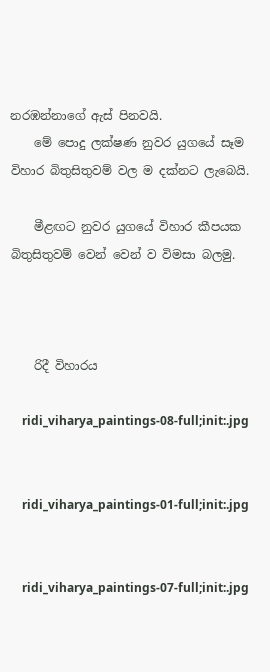නරඹන්නාගේ ඇස් පිනවයි.
    මේ පොදු ලක්ෂණ නුවර යුගයේ සෑම විහාර බිතුසිතුවම් වල ම දක්නට ලැබෙයි.

    මීළඟට නුවර යුගයේ විහාර කීපයක බිතුසිතුවම් වෙන් වෙන් ව විමසා බලමු.



    රිදී විහාරය

    ridi_viharya_paintings-08-full;init:.jpg


    ridi_viharya_paintings-01-full;init:.jpg


    ridi_viharya_paintings-07-full;init:.jpg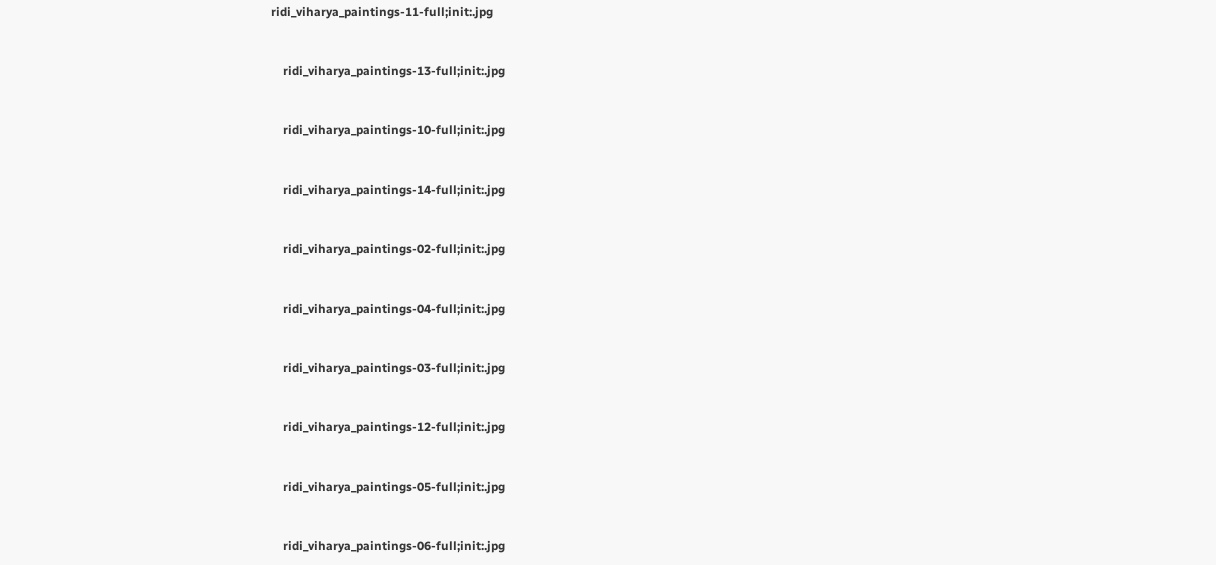ridi_viharya_paintings-11-full;init:.jpg


    ridi_viharya_paintings-13-full;init:.jpg


    ridi_viharya_paintings-10-full;init:.jpg


    ridi_viharya_paintings-14-full;init:.jpg


    ridi_viharya_paintings-02-full;init:.jpg


    ridi_viharya_paintings-04-full;init:.jpg


    ridi_viharya_paintings-03-full;init:.jpg


    ridi_viharya_paintings-12-full;init:.jpg


    ridi_viharya_paintings-05-full;init:.jpg


    ridi_viharya_paintings-06-full;init:.jpg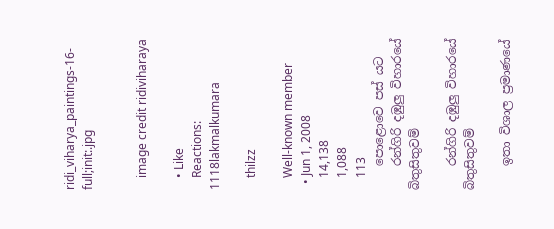ridi_viharya_paintings-16-full;init:.jpg


    image credit ridiviharaya

    • Like
    Reactions: 1118lakmalkumara

    thilzz

    Well-known member
  • Jun 1, 2008
    14,138
    1,088
    113
    පොළොවෙ පස් යට
    රන්ගිරි දඹුලු විහාරයේ බිතුසිතුවම්

    රන්ගිරි දඹුලු විහාරයේ බිතුසිතුවම්

    ඉතා විශාල ප්‍රමාණයේ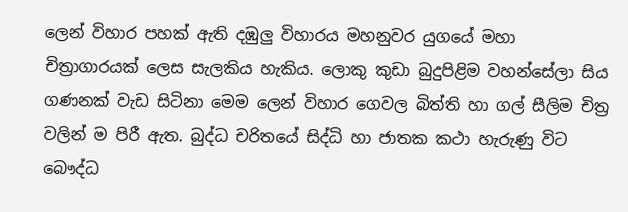ලෙන් විහාර පහක් ඇති දඹුලු විහාරය මහනුවර යුගයේ මහා චිත්‍රාගාරයක් ලෙස සැලකිය හැකිය. ලොකු කුඩා බුදුපිළිම වහන්සේලා සිය ගණනක් වැඩ සිටිනා මෙම ලෙන් විහාර ගෙවල බිත්ති හා ගල් සීලිම චිත්‍ර වලින් ම පිරී ඇත. බුද්ධ චරිතයේ සිද්ධි හා ජාතක කථා හැරුණු විට බෞද්ධ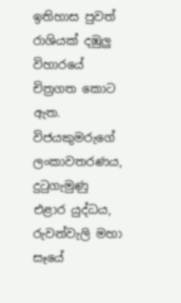ඉතිහාස පුවත් රාශියක් දඹුලු විහාරයේ චිත්‍රගත කොට ඇත. විජයකුමරුගේ ලංකාවතරණය, දුටුගැමුණු එළාර යුද්ධය, රුවන්වැලි මහා සෑයේ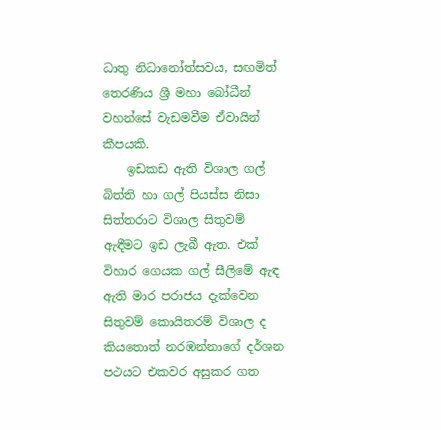ධාතු නිධානෝත්සවය, සඟමිත් තෙරණිය ශ්‍රී මහා බෝධීන් වහන්සේ වැඩමවීම ඒවායින් කීපයකි.
    ඉඩකඩ ඇති විශාල ගල් බිත්ති හා ගල් පියස්ස නිසා සිත්තරාට විශාල සිතුවම් ඇඳීමට ඉඩ ලැබී ඇත. එක් විහාර ගෙයක ගල් සීලිමේ ඇඳ ඇති මාර පරාජය දැක්වෙන සිතුවම් කොයිතරම් විශාල ද කියතොත් නරඹන්නාගේ දර්ශන පථයට එකවර අසුකර ගත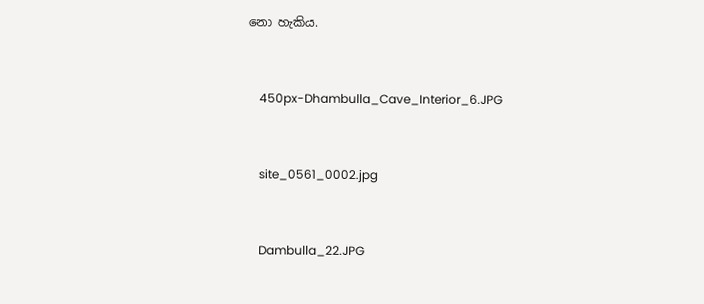නො හැකිය.


    450px-Dhambulla_Cave_Interior_6.JPG


    site_0561_0002.jpg


    Dambulla_22.JPG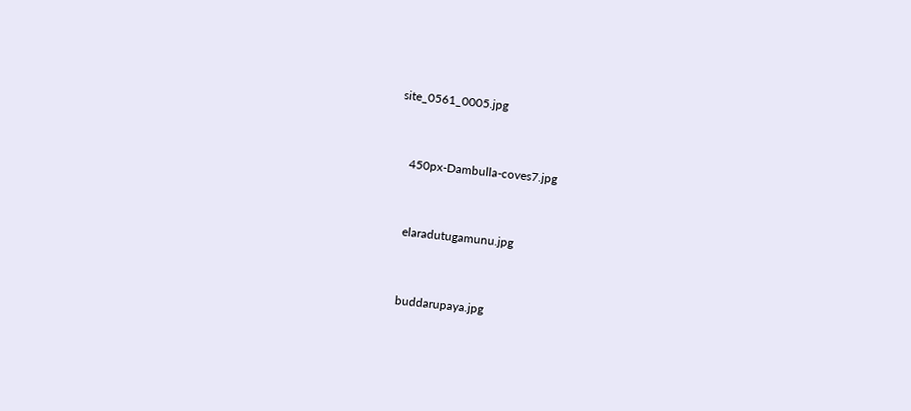site_0561_0005.jpg


    450px-Dambulla-coves7.jpg


    elaradutugamunu.jpg


    buddarupaya.jpg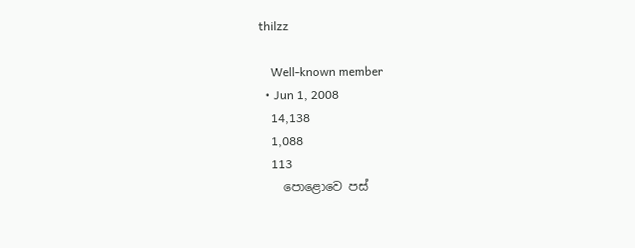thilzz

    Well-known member
  • Jun 1, 2008
    14,138
    1,088
    113
    පොළොවෙ පස්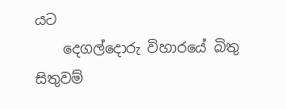යට
    දෙගල්දොරු විහාරයේ බිතු සිතුවම්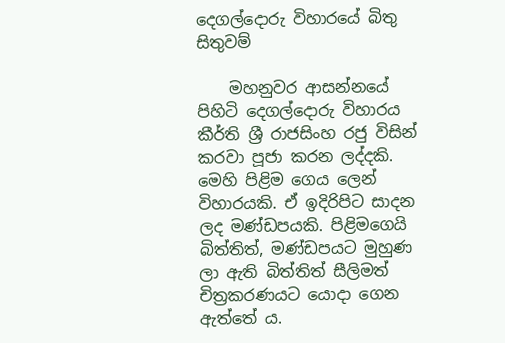දෙගල්දොරු විහාරයේ බිතු සිතුවම්

    මහනුවර ආසන්නයේ පිහිටි දෙගල්දොරු විහාරය කීර්ති ශ්‍රී රාජසිංහ රජු විසින් කරවා පූජා කරන ලද්දකි. මෙහි පිළිම ගෙය ලෙන් විහාරයකි. ඒ ඉදිරිපිට සාදන ලද මණ්ඩපයකි. පිළිමගෙයි බිත්තිත්, මණ්ඩපයට මුහුණ ලා ඇති බිත්තිත් සීලිමත් චිත්‍රකරණයට යොදා ගෙන ඇත්තේ ය.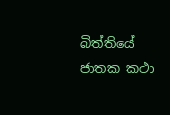බිත්තියේ ජාතක කථා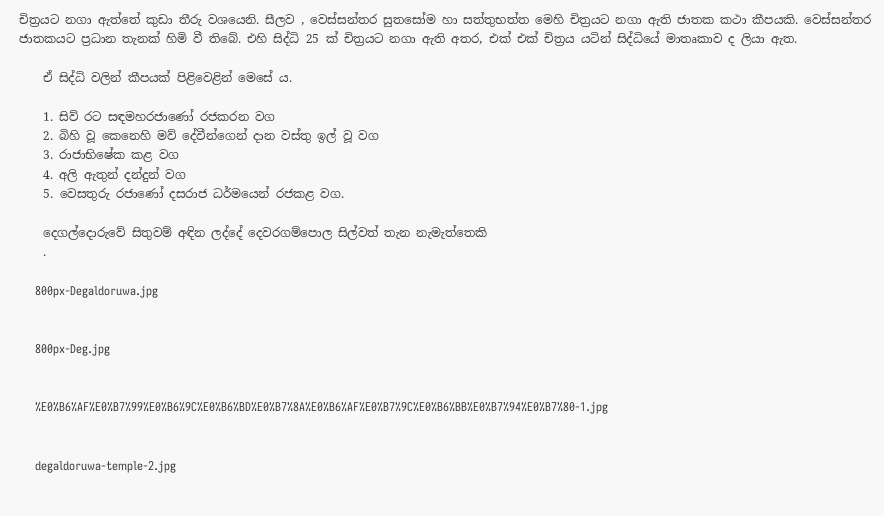චිත්‍රයට නගා ඇත්තේ කුඩා තීරු වශයෙනි. සීලව , වෙස්සන්තර සුතසෝම හා සත්තුභත්ත මෙහි චිත්‍රයට නගා ඇති ජාතක කථා කීපයකි. වෙස්සන්තර ජාතකයට ප්‍රධාන තැනක් හිමි වී තිබේ. එහි සිද්ධි 25 ක් චිත්‍රයට නගා ඇති අතර, එක් එක් චිත්‍රය යටින් සිද්ධියේ මාතෘකාව ද ලියා ඇත.

    ඒ සිද්ධි වලින් කීපයක් පිළිවෙළින් මෙසේ ය.

    1. සිව් රට සඳමහරජාණෝ රජකරන වග
    2. බිහි වූ කෙනෙහි මව් දේවීන්ගෙන් දාන වස්තු ඉල් වූ වග
    3. රාජාභිෂේක කළ වග
    4. අලි ඇතුන් දන්දුන් වග
    5. වෙසතුරු රජාණෝ දසරාජ ධර්මයෙන් රජකළ වග.

    දෙගල්දොරුවේ සිතුවම් අඳින ලද්දේ දෙවරගම්පොල සිල්වත් තැන නැමැත්තෙකි
    .

    800px-Degaldoruwa.jpg


    800px-Deg.jpg


    %E0%B6%AF%E0%B7%99%E0%B6%9C%E0%B6%BD%E0%B7%8A%E0%B6%AF%E0%B7%9C%E0%B6%BB%E0%B7%94%E0%B7%80-1.jpg


    degaldoruwa-temple-2.jpg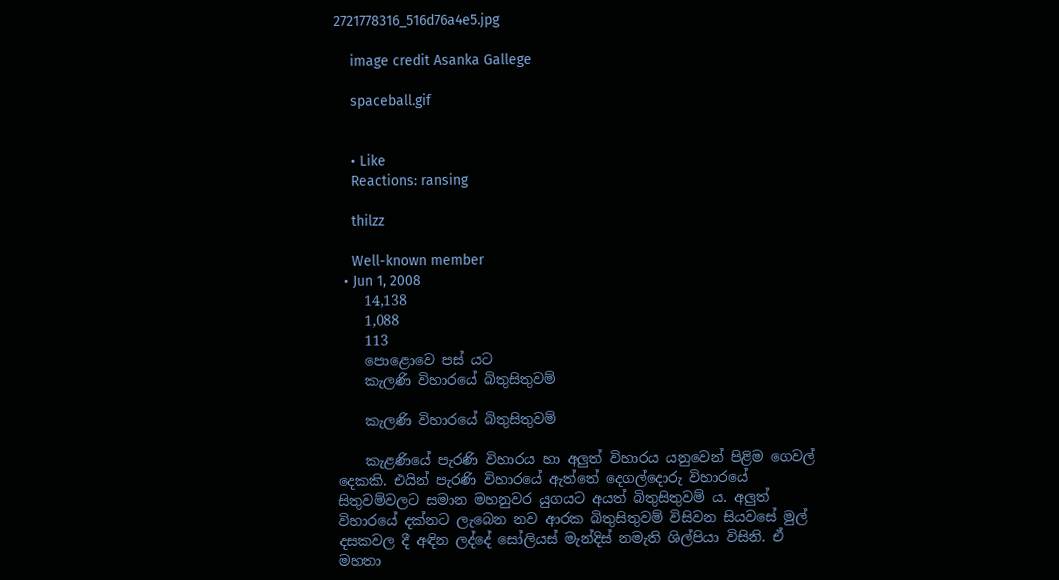2721778316_516d76a4e5.jpg

    image credit Asanka Gallege

    spaceball.gif


    • Like
    Reactions: ransing

    thilzz

    Well-known member
  • Jun 1, 2008
    14,138
    1,088
    113
    පොළොවෙ පස් යට
    කැලණි විහාරයේ බිතුසිතුවම්

    කැලණි විහාරයේ බිතුසිතුවම්

    කැළණියේ පැරණි විහාරය හා අලුත් විහාරය යනුවෙන් පිළිම ගෙවල් දෙකකි. එයින් පැරණි විහාරයේ ඇත්තේ දෙගල්දොරු විහාරයේ සිතුවම්වලට සමාන මහනුවර යුගයට අයත් බිතුසිතුවම් ය. අලුත් විහාරයේ දක්නට ලැබෙන නව ආරක බිතුසිතුවම් විසිවන සියවසේ මුල් දසකවල දී අඳින ලද්දේ සෝලියස් මැන්දිස් නමැති ශිල්පියා විසිනි. ඒ මහතා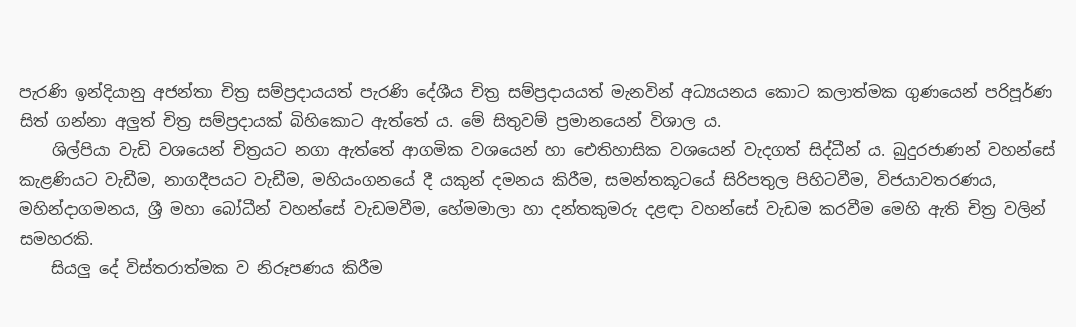පැරණි ඉන්දියානු අජන්තා චිත්‍ර සම්ප්‍රදායයත් පැරණි දේශීය චිත්‍ර සම්ප්‍රදායයත් මැනවින් අධ්‍යයනය කොට කලාත්මක ගුණයෙන් පරිපූර්ණ සිත් ගන්නා අලුත් චිත්‍ර සම්ප්‍රදායක් බිහිකොට ඇත්තේ ය. මේ සිතුවම් ප්‍රමානයෙන් විශාල ය.
    ශිල්පියා වැඩි වශයෙන් චිත්‍රයට නගා ඇත්තේ ආගමික වශයෙන් හා ඓතිහාසික වශයෙන් වැදගත් සිද්ධීන් ය. බුදුරජාණන් වහන්සේ කැළණියට වැඩීම, නාගදීපයට වැඩීම, මහියංගනයේ දී යකුන් දමනය කිරීම, සමන්තකූටයේ සිරිපතුල පිහිටවීම, විජයාවතරණය, මහින්දාගමනය, ශ්‍රී මහා බෝධීන් වහන්සේ වැඩමවීම, හේමමාලා හා දන්තකුමරු දළඳා වහන්සේ වැඩම කරවීම මෙහි ඇති චිත්‍ර වලින් සමහරකි.
    සියලු දේ විස්තරාත්මක ව නිරූපණය කිරීම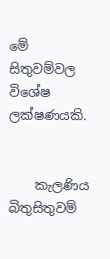මේ සිතුවම්වල විශේෂ ලක්ෂණයකි.


    කැලණිය බිතුසිතුවම්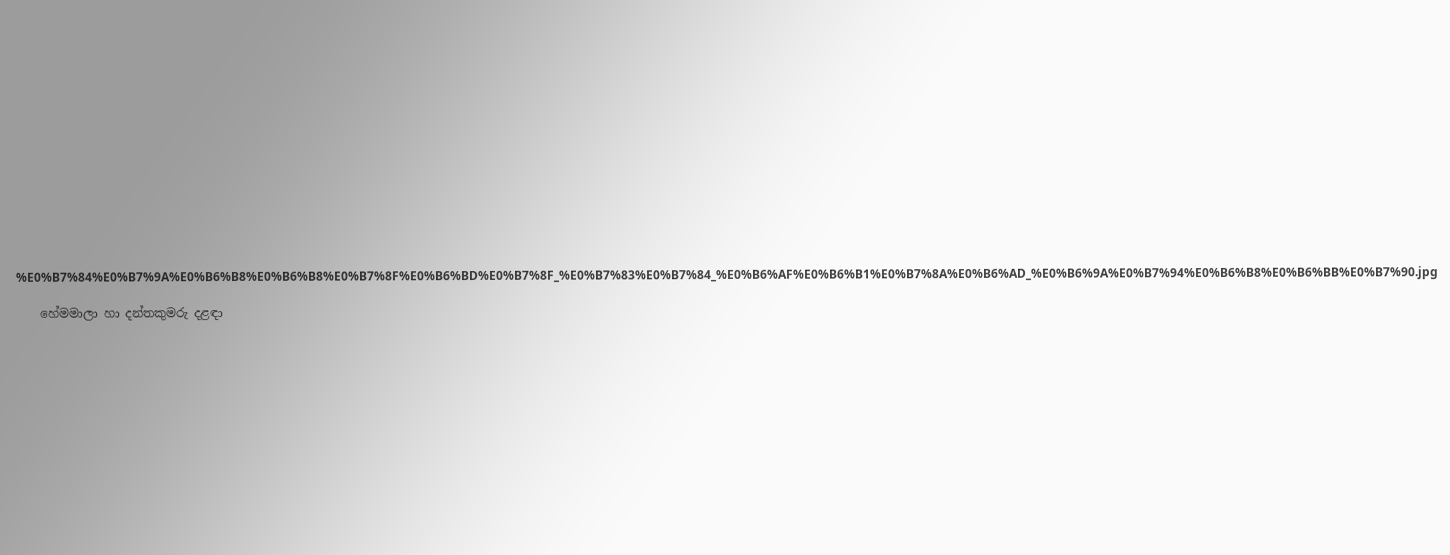%E0%B7%84%E0%B7%9A%E0%B6%B8%E0%B6%B8%E0%B7%8F%E0%B6%BD%E0%B7%8F_%E0%B7%83%E0%B7%84_%E0%B6%AF%E0%B6%B1%E0%B7%8A%E0%B6%AD_%E0%B6%9A%E0%B7%94%E0%B6%B8%E0%B6%BB%E0%B7%90.jpg

    හේමමාලා හා දන්තකුමරු දළඳා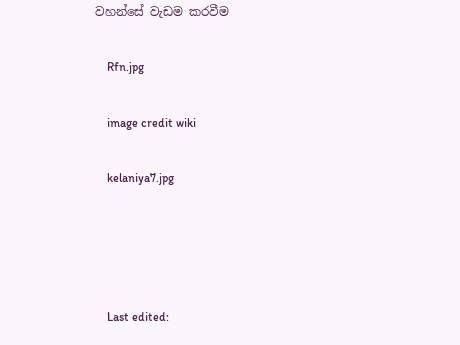වහන්සේ වැඩම කරවීම

    Rfn.jpg

    image credit wiki

    kelaniya7.jpg




    Last edited: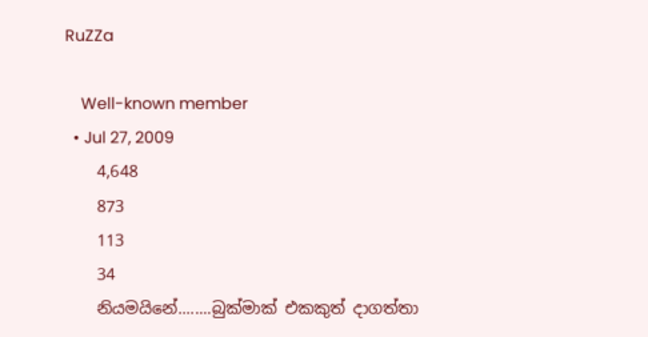RuZZa

    Well-known member
  • Jul 27, 2009
    4,648
    873
    113
    34
    නියමයිනේ........බුක්මාක් එකකුත් දාගත්තා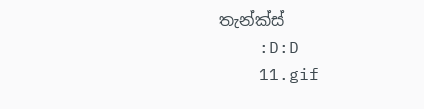තැන්ක්ස්
    :D:D
    11.gif